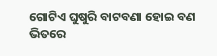ଗୋଟିଏ ଘୁଷୁରି ବାଟବଣା ହୋଇ ବଣ ଭିତରେ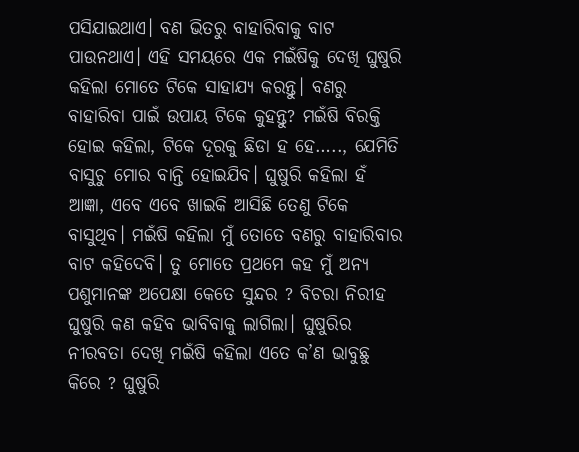ପସିଯାଇଥାଏ। ବଣ ଭିତରୁ ବାହାରିବାକୁ ବାଟ ପାଉନଥାଏ। ଏହି ସମୟରେ ଏକ ମଇଁଷିକୁ ଦେଖି ଘୁଷୁରି କହିଲା ମୋତେ ଟିକେ ସାହାଯ୍ୟ କରନ୍ତୁ। ବଣରୁ ବାହାରିବା ପାଇଁ ଉପାୟ ଟିକେ କୁହନ୍ତୁ? ମଇଁଷି ବିରକ୍ତି ହୋଇ କହିଲା, ଟିକେ ଦୂରକୁ ଛିଡା ହ ହେ….., ଯେମିତି ବାସୁଚୁ ମୋର ବାନ୍ତି ହୋଇଯିବ। ଘୁଷୁରି କହିଲା ହଁ ଆଜ୍ଞା, ଏବେ ଏବେ ଖାଇକି ଆସିଛି ତେଣୁ ଟିକେ ବାସୁଥିବ। ମଇଁଷି କହିଲା ମୁଁ ତୋତେ ବଣରୁ ବାହାରିବାର ବାଟ କହିଦେବି। ତୁ ମୋତେ ପ୍ରଥମେ କହ ମୁଁ ଅନ୍ୟ ପଶୁମାନଙ୍କ ଅପେକ୍ଷା କେତେ ସୁନ୍ଦର ? ବିଚରା ନିରୀହ ଘୁଷୁରି କଣ କହିବ ଭାବିବାକୁ ଲାଗିଲା। ଘୁଷୁରିର ନୀରବତା ଦେଖି ମଇଁଷି କହିଲା ଏତେ କ’ଣ ଭାବୁଛୁ କିରେ ? ଘୁଷୁରି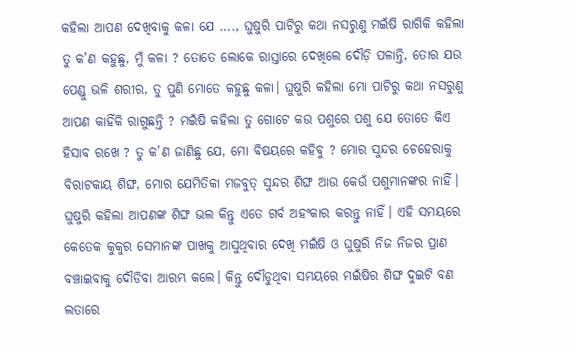କହିଲା ଆପଣ ଦେଖିବାକୁ କଳା ଯେ …., ଘୁଷୁରି ପାଟିରୁ କଥା ନସରୁଣୁ ମଇଁଷି ରାଗିକି କହିଲା ତୁ କ’ଣ କହୁଛୁ, ମୁଁ କଳା ? ତୋତେ ଲୋକେ ରାସ୍ତାରେ ଦେଖିଲେ ଦୌଡ଼ି ପଳାନ୍ତି, ତୋର ଯଉ ପେଣ୍ଡୁ ଭଳି ଶରୀର, ତୁ ପୁଣି ମୋତେ କହୁଛୁ କଳା। ଘୁଷୁରି କହିଲା ମୋ ପାଟିରୁ କଥା ନସରୁଣୁ ଆପଣ କାହିଁକି ରାଗୁଛନ୍ତି ? ମଇଁଷି କହିଲା ତୁ ଗୋଟେ କଉ ପଶୁରେ ପଶୁ ଯେ ତୋତେ କିଏ ହିସାବ ରଖେ ? ତୁ କ’ଣ ଜାଣିଛୁ ଯେ, ମୋ ବିଷୟରେ କହିବୁ ? ମୋର ସୁନ୍ଦର ଚେହେରାକୁ ବିରାଟକାୟ ଶିଙ୍ଘ, ମୋର ଯେମିତିକା ମଜବୁତ୍ ସୁନ୍ଦର ଶିଙ୍ଘ ଆଉ କେଉଁ ପଶୁମାନଙ୍କର ନାହିଁ। ଘୁଷୁରି କହିଲା ଆପଣଙ୍କ ଶିଙ୍ଘ ଭଲ କିନ୍ତୁ ଏତେ ଗର୍ବ ଅହଂକାର କରନ୍ତୁ ନାହିଁ। ଏହି ସମୟରେ କେତେକ କୁକୁର ସେମାନଙ୍କ ପାଖକୁ ଆସୁଥିବାର ଦେଖି ମଇଁଷି ଓ ଘୁଷୁରି ନିଜ ନିଜର ପ୍ରାଣ ବଞ୍ଚାଇବାକୁ ଦୌଡିବା ଆରମ୍ଭ କଲେ। କିନ୍ତୁ ଦୌଡୁଥିବା ସମୟରେ ମଇଁଷିର ଶିଙ୍ଘ ଦୁଇଟି ବଣ ଲତାରେ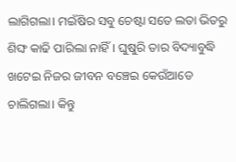ଲାଗିଗଲା। ମଇଁଷିର ସବୁ ଚେଷ୍ଟା ସତେ ଲତା ଭିତରୁ ଶିଙ୍ଘ କାଢି ପାରିଲା ନାହିଁ। ଘୁଷୁରି ତାର ବିଦ୍ୟାବୁଦ୍ଧି ଖଟେଇ ନିଜର ଜୀବନ ବଞ୍ଚେଇ କେଉଁଆଡେ ଚାଲିଗଲା। କିନ୍ତୁ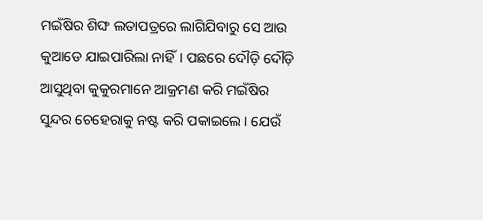ମଇଁଷିର ଶିଙ୍ଘ ଲତାପତ୍ରରେ ଲାଗିଯିବାରୁ ସେ ଆଉ କୁଆଡେ ଯାଇପାରିଲା ନାହିଁ। ପଛରେ ଦୌଡ଼ି ଦୌଡ଼ି ଆସୁଥିବା କୁକୁରମାନେ ଆକ୍ରମଣ କରି ମଇଁଷିର ସୁନ୍ଦର ଚେହେରାକୁ ନଷ୍ଟ କରି ପକାଇଲେ। ଯେଉଁ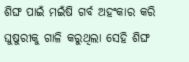ଶିଙ୍ଘ ପାଇଁ ମଇଁଷି ଗର୍ବ ଅହଂକାର କରି ଘୁଷୁରୀକୁ ଗାଳି କରୁଥିଲା ସେହି ଶିଙ୍ଘ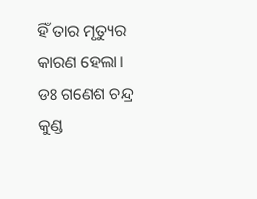ହିଁ ତାର ମୃତ୍ୟୁର କାରଣ ହେଲା।
ଡଃ ଗଣେଶ ଚନ୍ଦ୍ର କୁଣ୍ଡ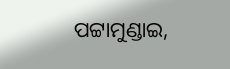ପଟ୍ଟାମୁଣ୍ଡାଇ,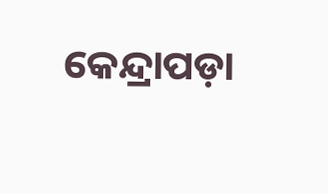କେନ୍ଦ୍ରାପଡ଼ା